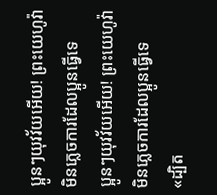ប្អូនៗយុវវ័យអើយ! ព្រះយេហូវ៉ាមិនភ្លេចការដែលប្អូនធ្វើទេ
ប្អូនៗយុវវ័យអើយ! ព្រះយេហូវ៉ាមិនភ្លេចការដែលប្អូនធ្វើទេ
«ដ្បិត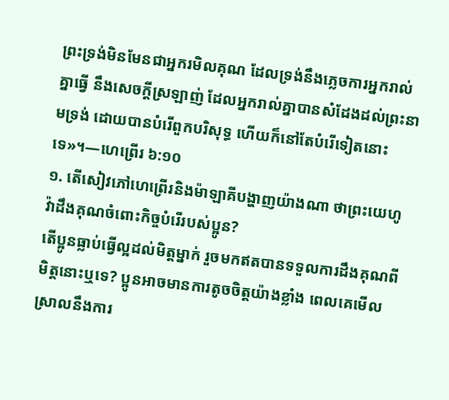ព្រះទ្រង់មិនមែនជាអ្នករមិលគុណ ដែលទ្រង់នឹងភ្លេចការអ្នករាល់គ្នាធ្វើ នឹងសេចក្ដីស្រឡាញ់ ដែលអ្នករាល់គ្នាបានសំដែងដល់ព្រះនាមទ្រង់ ដោយបានបំរើពួកបរិសុទ្ធ ហើយក៏នៅតែបំរើទៀតនោះទេ»។—ហេព្រើរ ៦:១០
១. តើសៀវភៅហេព្រើរនិងម៉ាឡាគីបង្ហាញយ៉ាងណា ថាព្រះយេហូវ៉ាដឹងគុណចំពោះកិច្ចបំរើរបស់ប្អូន?
តើប្អូនធ្លាប់ធ្វើល្អដល់មិត្តម្នាក់ រួចមកឥតបានទទួលការដឹងគុណពីមិត្តនោះឬទេ? ប្អូនអាចមានការតូចចិត្តយ៉ាងខ្លាំង ពេលគេមើលស្រាលនឹងការ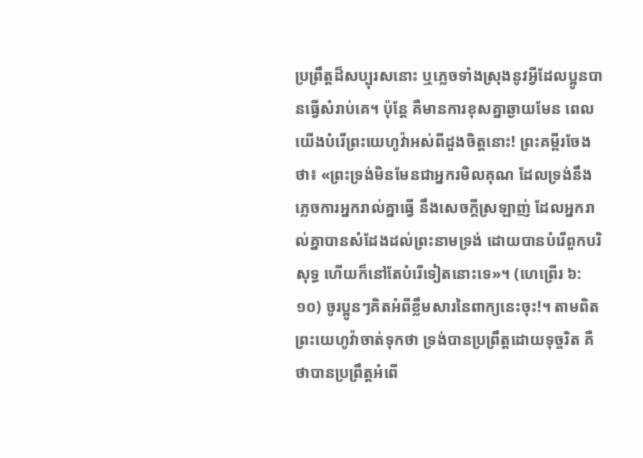ប្រព្រឹត្តដ៏សប្បុរសនោះ ឬភ្លេចទាំងស្រុងនូវអ្វីដែលប្អូនបានធ្វើសំរាប់គេ។ ប៉ុន្តែ គឺមានការខុសគ្នាឆ្ងាយមែន ពេលយើងបំរើព្រះយេហូវ៉ាអស់ពីដួងចិត្តនោះ! ព្រះគម្ពីរចែងថា៖ «ព្រះទ្រង់មិនមែនជាអ្នករមិលគុណ ដែលទ្រង់នឹងភ្លេចការអ្នករាល់គ្នាធ្វើ នឹងសេចក្ដីស្រឡាញ់ ដែលអ្នករាល់គ្នាបានសំដែងដល់ព្រះនាមទ្រង់ ដោយបានបំរើពួកបរិសុទ្ធ ហើយក៏នៅតែបំរើទៀតនោះទេ»។ (ហេព្រើរ ៦:១០) ចូរប្អូនៗគិតអំពីខ្លឹមសារនៃពាក្យនេះចុះ!។ តាមពិត ព្រះយេហូវ៉ាចាត់ទុកថា ទ្រង់បានប្រព្រឹត្តដោយទុច្ចរិត គឺថាបានប្រព្រឹត្តអំពើ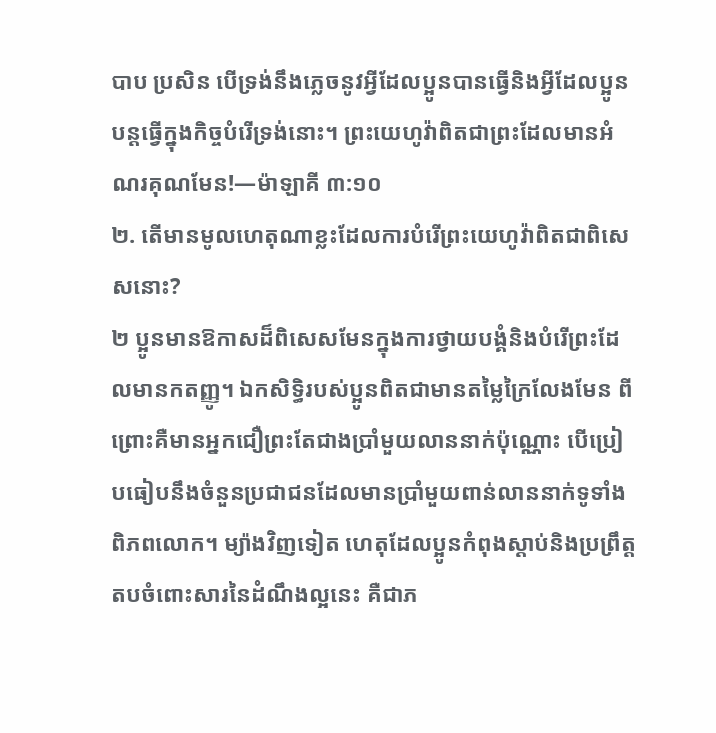បាប ប្រសិន បើទ្រង់នឹងភ្លេចនូវអ្វីដែលប្អូនបានធ្វើនិងអ្វីដែលប្អូនបន្តធ្វើក្នុងកិច្ចបំរើទ្រង់នោះ។ ព្រះយេហូវ៉ាពិតជាព្រះដែលមានអំណរគុណមែន!—ម៉ាឡាគី ៣:១០
២. តើមានមូលហេតុណាខ្លះដែលការបំរើព្រះយេហូវ៉ាពិតជាពិសេសនោះ?
២ ប្អូនមានឱកាសដ៏ពិសេសមែនក្នុងការថ្វាយបង្គំនិងបំរើព្រះដែលមានកតញ្ញូ។ ឯកសិទ្ធិរបស់ប្អូនពិតជាមានតម្លៃក្រៃលែងមែន ពីព្រោះគឺមានអ្នកជឿព្រះតែជាងប្រាំមួយលាននាក់ប៉ុណ្ណោះ បើប្រៀបធៀបនឹងចំនួនប្រជាជនដែលមានប្រាំមួយពាន់លាននាក់ទូទាំងពិភពលោក។ ម្យ៉ាងវិញទៀត ហេតុដែលប្អូនកំពុងស្ដាប់និងប្រព្រឹត្តតបចំពោះសារនៃដំណឹងល្អនេះ គឺជាភ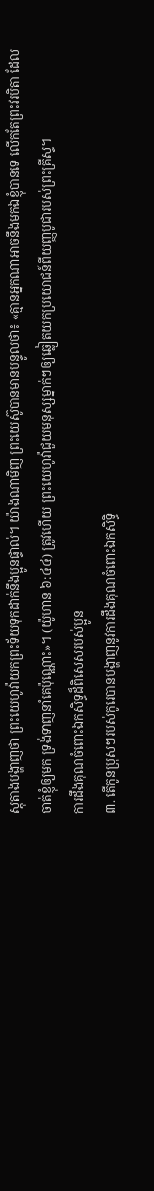ស្តុតាងបង្ហាញថា ព្រះយេហូវ៉ាយកព្រះទ័យទុកដាក់នឹងប្អូនផ្ទាល់។ យ៉ាងណាមិញ ព្រះយេស៊ូបានមានបន្ទូលថា៖ «គ្មានអ្នកណាអាចនឹងមកឯខ្ញុំបានទេ លើកតែព្រះវរបិតា ដែលចាត់ខ្ញុំឲ្យមក ទ្រង់ទាញនាំគេប៉ុណ្ណោះ»។ (យ៉ូហាន ៦:៤៤) ត្រូវហើយ ព្រះយេហូវ៉ាជួយមនុស្សម្នាក់ៗឲ្យឆ្លៀតយកប្រយោជន៍ពីយញ្ញបូជារបស់ព្រះគ្រីស្ទ។
ការដឹងគុណចំពោះឯកសិទ្ធដ៏ពិសេសរបស់ប្អូន
៣. តើកូនប្រុសៗរបស់កូរេបានបង្ហាញនូវការដឹងគុណចំពោះឯកសិទ្ធិ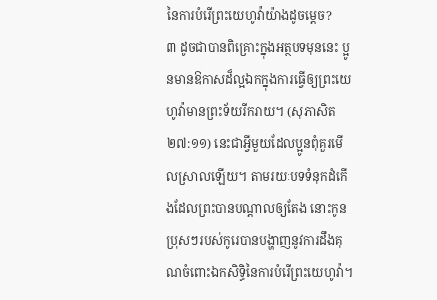នៃការបំរើព្រះយេហូវ៉ាយ៉ាងដូចម្ដេច?
៣ ដូចជាបានពិគ្រោះក្នុងអត្ថបទមុននេះ ប្អូនមានឱកាសដ៏ល្អឯកក្នុងការធ្វើឲ្យព្រះយេហូវ៉ាមានព្រះទ័យរីករាយ។ (សុភាសិត ២៧:១១) នេះជាអ្វីមួយដែលប្អូនពុំគួរមើលស្រាលឡើយ។ តាមរយៈបទទំនុកដំកើងដែលព្រះបានបណ្ដាលឲ្យតែង នោះកូនប្រុសៗរបស់កូរេបានបង្ហាញនូវការដឹងគុណចំពោះឯកសិទ្ធិនៃការបំរើព្រះយេហូវ៉ា។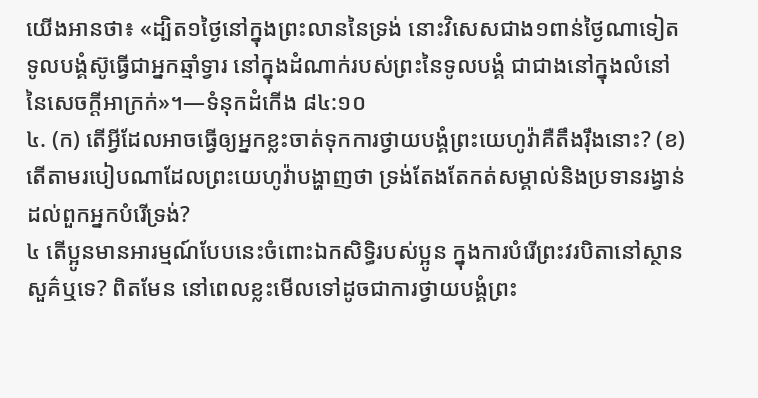យើងអានថា៖ «ដ្បិត១ថ្ងៃនៅក្នុងព្រះលាននៃទ្រង់ នោះវិសេសជាង១ពាន់ថ្ងៃណាទៀត ទូលបង្គំស៊ូធ្វើជាអ្នកឆ្មាំទ្វារ នៅក្នុងដំណាក់របស់ព្រះនៃទូលបង្គំ ជាជាងនៅក្នុងលំនៅនៃសេចក្ដីអាក្រក់»។—ទំនុកដំកើង ៨៤:១០
៤. (ក) តើអ្វីដែលអាចធ្វើឲ្យអ្នកខ្លះចាត់ទុកការថ្វាយបង្គំព្រះយេហូវ៉ាគឺតឹងរ៉ឹងនោះ? (ខ) តើតាមរបៀបណាដែលព្រះយេហូវ៉ាបង្ហាញថា ទ្រង់តែងតែកត់សម្គាល់និងប្រទានរង្វាន់ដល់ពួកអ្នកបំរើទ្រង់?
៤ តើប្អូនមានអារម្មណ៍បែបនេះចំពោះឯកសិទ្ធិរបស់ប្អូន ក្នុងការបំរើព្រះវរបិតានៅស្ថានសួគ៌ឬទេ? ពិតមែន នៅពេលខ្លះមើលទៅដូចជាការថ្វាយបង្គំព្រះ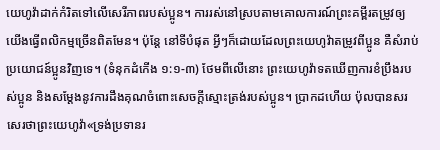យេហូវ៉ាដាក់កំរិតទៅលើសេរីភាពរបស់ប្អូន។ ការរស់នៅស្របតាមគោលការណ៍ព្រះគម្ពីរតម្រូវឲ្យយើងធ្វើពលិកម្មច្រើនពិតមែន។ ប៉ុន្តែ នៅទីបំផុត អ្វីៗក៏ដោយដែលព្រះយេហូវ៉ាតម្រូវពីប្អូន គឺសំរាប់ប្រយោជន៍ប្អូនវិញទេ។ (ទំនុកដំកើង ១:១-៣) ថែមពីលើនោះ ព្រះយេហូវ៉ាទតឃើញការខំប្រឹងរបស់ប្អូន និងសម្ដែងនូវការដឹងគុណចំពោះសេចក្ដីស្មោះត្រង់របស់ប្អូន។ ប្រាកដហើយ ប៉ុលបានសរសេរថាព្រះយេហូវ៉ា«ទ្រង់ប្រទានរ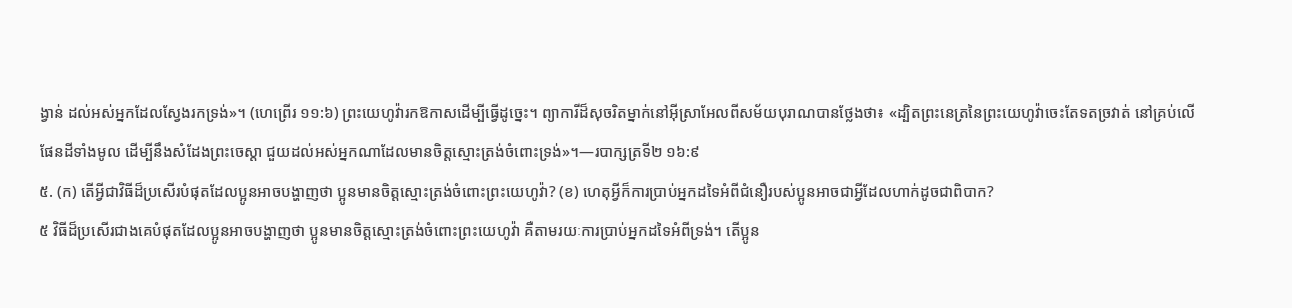ង្វាន់ ដល់អស់អ្នកដែលស្វែងរកទ្រង់»។ (ហេព្រើរ ១១:៦) ព្រះយេហូវ៉ារកឱកាសដើម្បីធ្វើដូច្នេះ។ ព្យាការីដ៏សុចរិតម្នាក់នៅអ៊ីស្រាអែលពីសម័យបុរាណបានថ្លែងថា៖ «ដ្បិតព្រះនេត្រនៃព្រះយេហូវ៉ាចេះតែទតច្រវាត់ នៅគ្រប់លើផែនដីទាំងមូល ដើម្បីនឹងសំដែងព្រះចេស្ដា ជួយដល់អស់អ្នកណាដែលមានចិត្តស្មោះត្រង់ចំពោះទ្រង់»។—របាក្សត្រទី២ ១៦:៩
៥. (ក) តើអ្វីជាវិធីដ៏ប្រសើរបំផុតដែលប្អូនអាចបង្ហាញថា ប្អូនមានចិត្តស្មោះត្រង់ចំពោះព្រះយេហូវ៉ា? (ខ) ហេតុអ្វីក៏ការប្រាប់អ្នកដទៃអំពីជំនឿរបស់ប្អូនអាចជាអ្វីដែលហាក់ដូចជាពិបាក?
៥ វិធីដ៏ប្រសើរជាងគេបំផុតដែលប្អូនអាចបង្ហាញថា ប្អូនមានចិត្តស្មោះត្រង់ចំពោះព្រះយេហូវ៉ា គឺតាមរយៈការប្រាប់អ្នកដទៃអំពីទ្រង់។ តើប្អូន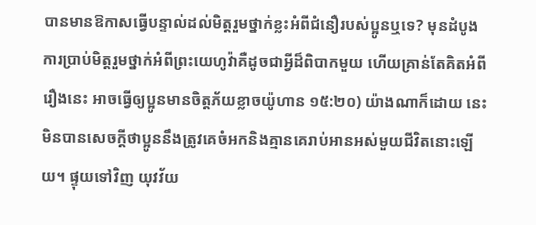បានមានឱកាសធ្វើបន្ទាល់ដល់មិត្តរួមថ្នាក់ខ្លះអំពីជំនឿរបស់ប្អូនឬទេ? មុនដំបូង ការប្រាប់មិត្តរួមថ្នាក់អំពីព្រះយេហូវ៉ាគឺដូចជាអ្វីដ៏ពិបាកមួយ ហើយគ្រាន់តែគិតអំពីរឿងនេះ អាចធ្វើឲ្យប្អូនមានចិត្តភ័យខ្លាចយ៉ូហាន ១៥:២០) យ៉ាងណាក៏ដោយ នេះមិនបានសេចក្ដីថាប្អូននឹងត្រូវគេចំអកនិងគ្មានគេរាប់អានអស់មួយជីវិតនោះឡើយ។ ផ្ទុយទៅវិញ យុវវ័យ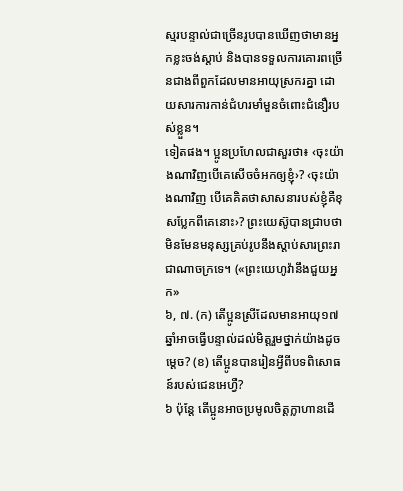ស្មរបន្ទាល់ជាច្រើនរូបបានឃើញថាមានអ្នកខ្លះចង់ស្ដាប់ និងបានទទួលការគោរពច្រើនជាងពីពួកដែលមានអាយុស្រករគ្នា ដោយសារការកាន់ជំហរមាំមួនចំពោះជំនឿរបស់ខ្លួន។
ទៀតផង។ ប្អូនប្រហែលជាសួរថា៖ ‹ចុះយ៉ាងណាវិញបើគេសើចចំអកឲ្យខ្ញុំ›? ‹ចុះយ៉ាងណាវិញ បើគេគិតថាសាសនារបស់ខ្ញុំគឺខុសប្លែកពីគេនោះ›? ព្រះយេស៊ូបានជ្រាបថាមិនមែនមនុស្សគ្រប់រូបនឹងស្ដាប់សារព្រះរាជាណាចក្រទេ។ («ព្រះយេហូវ៉ានឹងជួយអ្នក»
៦, ៧. (ក) តើប្អូនស្រីដែលមានអាយុ១៧ឆ្នាំអាចធ្វើបន្ទាល់ដល់មិត្តរួមថ្នាក់យ៉ាងដូចម្ដេច? (ខ) តើប្អូនបានរៀនអ្វីពីបទពិសោធន៍របស់ជេនអេហ្វឺ?
៦ ប៉ុន្តែ តើប្អូនអាចប្រមូលចិត្តក្លាហានដើ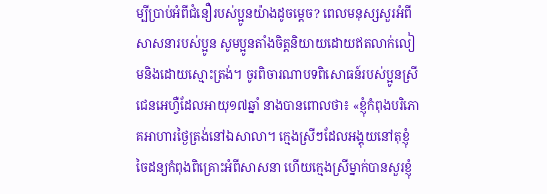ម្បីប្រាប់អំពីជំនឿរបស់ប្អូនយ៉ាងដូចម្ដេច? ពេលមនុស្សសួរអំពីសាសនារបស់ប្អូន សូមប្អូនតាំងចិត្តនិយាយដោយឥតលាក់លៀមនិងដោយស្មោះត្រង់។ ចូរពិចារណាបទពិសោធន៍របស់ប្អូនស្រីជេនអេហ្វឺដែលអាយុ១៧ឆ្នាំ នាងបានពោលថា៖ «ខ្ញុំកំពុងបរិភោគអាហារថ្ងៃត្រង់នៅឯសាលា។ ក្មេងស្រីៗដែលអង្គុយនៅតុខ្ញុំ ចៃដន្យកំពុងពិគ្រោះអំពីសាសនា ហើយក្មេងស្រីម្នាក់បានសួរខ្ញុំ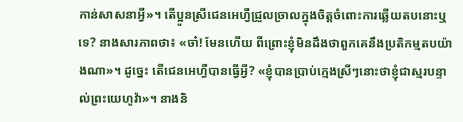កាន់សាសនាអ្វី»។ តើប្អូនស្រីជេនអេហ្វឺជ្រួលច្រាលក្នុងចិត្តចំពោះការឆ្លើយតបនោះឬទេ? នាងសារភាពថា៖ «ចា៎! មែនហើយ ពីព្រោះខ្ញុំមិនដឹងថាពួកគេនឹងប្រតិកម្មតបយ៉ាងណា»។ ដូច្នេះ តើជេនអេហ្វឺបានធ្វើអ្វី? «ខ្ញុំបានប្រាប់ក្មេងស្រីៗនោះថាខ្ញុំជាស្មរបន្ទាល់ព្រះយេហូវ៉ា»។ នាងនិ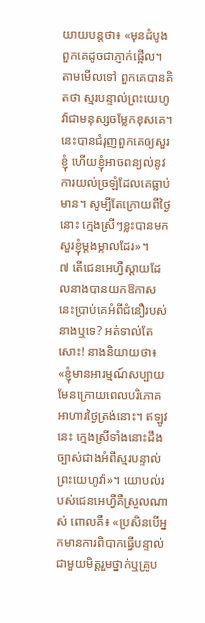យាយបន្តថា៖ «មុនដំបូងពួកគេដូចជាភ្ញាក់ផ្អើល។ តាមមើលទៅ ពួកគេបានគិតថា ស្មរបន្ទាល់ព្រះយេហូវ៉ាជាមនុស្សចម្លែកខុសគេ។ នេះបានជំរុញពួកគេឲ្យសួរខ្ញុំ ហើយខ្ញុំអាចពន្យល់នូវការយល់ច្រឡំដែលគេធ្លាប់មាន។ សូម្បីតែក្រោយពីថ្ងៃនោះ ក្មេងស្រីៗខ្លះបានមកសួរខ្ញុំម្ដងម្កាលដែរ»។
៧ តើជេនអេហ្វឺស្ដាយដែលនាងបានយកឱកាសនេះប្រាប់គេអំពីជំនឿរបស់នាងឬទេ? អត់ទាល់តែសោះ! នាងនិយាយថា៖ «ខ្ញុំមានអារម្មណ៍សប្បាយមែនក្រោយពេលបរិភោគអាហារថ្ងៃត្រង់នោះ។ ឥឡូវនេះ ក្មេងស្រីទាំងនោះដឹងច្បាស់ជាងអំពីស្មរបន្ទាល់ព្រះយេហូវ៉ា»។ យោបល់របស់ជេនអេហ្វឺគឺស្រួលណាស់ ពោលគឺ៖ «ប្រសិនបើអ្នកមានការពិបាកធ្វើបន្ទាល់ជាមួយមិត្តរួមថ្នាក់ឬគ្រូប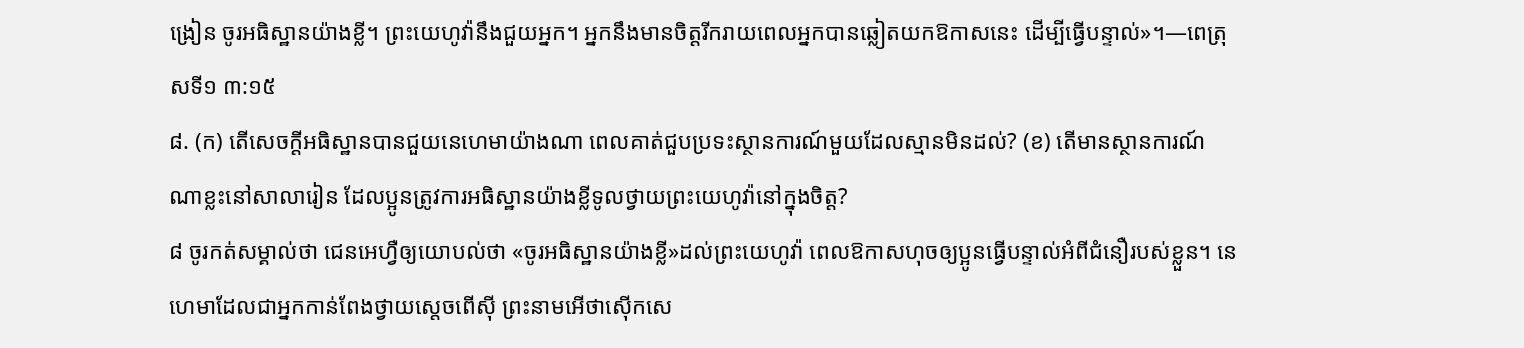ង្រៀន ចូរអធិស្ឋានយ៉ាងខ្លី។ ព្រះយេហូវ៉ានឹងជួយអ្នក។ អ្នកនឹងមានចិត្តរីករាយពេលអ្នកបានឆ្លៀតយកឱកាសនេះ ដើម្បីធ្វើបន្ទាល់»។—ពេត្រុសទី១ ៣:១៥
៨. (ក) តើសេចក្ដីអធិស្ឋានបានជួយនេហេមាយ៉ាងណា ពេលគាត់ជួបប្រទះស្ថានការណ៍មួយដែលស្មានមិនដល់? (ខ) តើមានស្ថានការណ៍ណាខ្លះនៅសាលារៀន ដែលប្អូនត្រូវការអធិស្ឋានយ៉ាងខ្លីទូលថ្វាយព្រះយេហូវ៉ានៅក្នុងចិត្ត?
៨ ចូរកត់សម្គាល់ថា ជេនអេហ្វឺឲ្យយោបល់ថា «ចូរអធិស្ឋានយ៉ាងខ្លី»ដល់ព្រះយេហូវ៉ា ពេលឱកាសហុចឲ្យប្អូនធ្វើបន្ទាល់អំពីជំនឿរបស់ខ្លួន។ នេហេមាដែលជាអ្នកកាន់ពែងថ្វាយស្តេចពើស៊ី ព្រះនាមអើថាស៊ើកសេ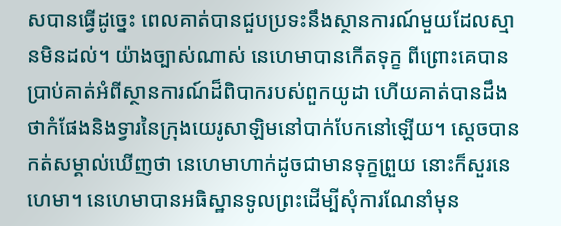សបានធ្វើដូច្នេះ ពេលគាត់បានជួបប្រទះនឹងស្ថានការណ៍មួយដែលស្មានមិនដល់។ យ៉ាងច្បាស់ណាស់ នេហេមាបានកើតទុក្ខ ពីព្រោះគេបានប្រាប់គាត់អំពីស្ថានការណ៍ដ៏ពិបាករបស់ពួកយូដា ហើយគាត់បានដឹងថាកំផែងនិងទ្វារនៃក្រុងយេរូសាឡិមនៅបាក់បែកនៅឡើយ។ ស្តេចបានកត់សម្គាល់ឃើញថា នេហេមាហាក់ដូចជាមានទុក្ខព្រួយ នោះក៏សួរនេហេមា។ នេហេមាបានអធិស្ឋានទូលព្រះដើម្បីសុំការណែនាំមុន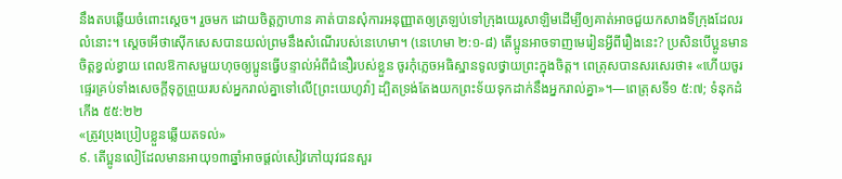នឹងតបឆ្លើយចំពោះស្តេច។ រួចមក ដោយចិត្តក្លាហាន គាត់បានសុំការអនុញ្ញាតឲ្យត្រឡប់ទៅក្រុងយេរូសាឡិមដើម្បីឲ្យគាត់អាចជួយកសាងទីក្រុងដែលរលំនោះ។ ស្តេចអើថាស៊ើកសេសបានយល់ព្រមនឹងសំណើរបស់នេហេមា។ (នេហេមា ២:១-៨) តើប្អូនអាចទាញមេរៀនអ្វីពីរឿងនេះ? ប្រសិនបើប្អូនមានចិត្តខ្វល់ខ្វាយ ពេលឱកាសមួយហុចឲ្យប្អូនធ្វើបន្ទាល់អំពីជំនឿរបស់ខ្លួន ចូរកុំភ្លេចអធិស្ឋានទូលថ្វាយព្រះក្នុងចិត្ត។ ពេត្រុសបានសរសេរថា៖ «ហើយចូរផ្ទេរគ្រប់ទាំងសេចក្ដីទុក្ខព្រួយរបស់អ្នករាល់គ្នាទៅលើ[ព្រះយេហូវ៉ា] ដ្បិតទ្រង់តែងយកព្រះទ័យទុកដាក់នឹងអ្នករាល់គ្នា»។—ពេត្រុសទី១ ៥:៧; ទំនុកដំកើង ៥៥:២២
«ត្រូវប្រុងប្រៀបខ្លួនឆ្លើយតទល់»
៩. តើប្អូនលៀដែលមានអាយុ១៣ឆ្នាំអាចផ្ដល់សៀវភៅយុវជនសួរ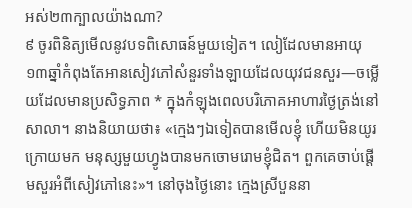អស់២៣ក្បាលយ៉ាងណា?
៩ ចូរពិនិត្យមើលនូវបទពិសោធន៍មួយទៀត។ លៀដែលមានអាយុ១៣ឆ្នាំកំពុងតែអានសៀវភៅសំនួរទាំងឡាយដែលយុវជនសួរ—ចម្លើយដែលមានប្រសិទ្ធភាព * ក្នុងកំឡុងពេលបរិភោគអាហារថ្ងៃត្រង់នៅសាលា។ នាងនិយាយថា៖ «ក្មេងៗឯទៀតបានមើលខ្ញុំ ហើយមិនយូរក្រោយមក មនុស្សមួយហ្វូងបានមកចោមរោមខ្ញុំជិត។ ពួកគេចាប់ផ្ដើមសួរអំពីសៀវភៅនេះ»។ នៅចុងថ្ងៃនោះ ក្មេងស្រីបួននា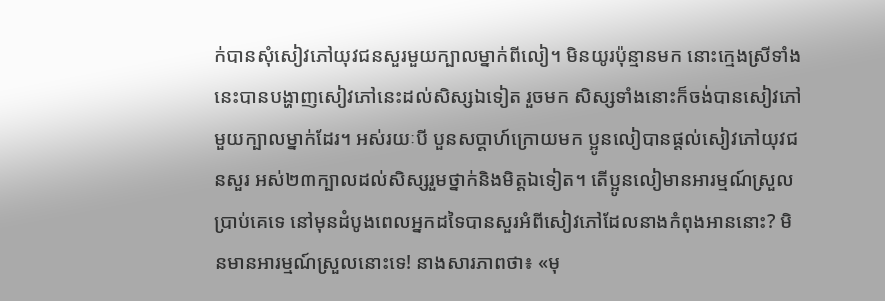ក់បានសុំសៀវភៅយុវជនសួរមួយក្បាលម្នាក់ពីលៀ។ មិនយូរប៉ុន្មានមក នោះក្មេងស្រីទាំងនេះបានបង្ហាញសៀវភៅនេះដល់សិស្សឯទៀត រួចមក សិស្សទាំងនោះក៏ចង់បានសៀវភៅមួយក្បាលម្នាក់ដែរ។ អស់រយៈបី បួនសប្ដាហ៍ក្រោយមក ប្អូនលៀបានផ្ដល់សៀវភៅយុវជនសួរ អស់២៣ក្បាលដល់សិស្សរួមថ្នាក់និងមិត្តឯទៀត។ តើប្អូនលៀមានអារម្មណ៍ស្រួលប្រាប់គេទេ នៅមុនដំបូងពេលអ្នកដទៃបានសួរអំពីសៀវភៅដែលនាងកំពុងអាននោះ? មិនមានអារម្មណ៍ស្រួលនោះទេ! នាងសារភាពថា៖ «មុ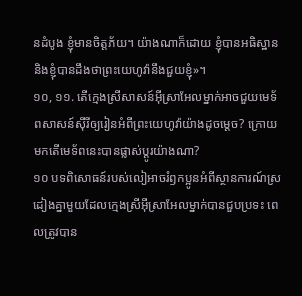នដំបូង ខ្ញុំមានចិត្តភ័យ។ យ៉ាងណាក៏ដោយ ខ្ញុំបានអធិស្ឋាន និងខ្ញុំបានដឹងថាព្រះយេហូវ៉ានឹងជួយខ្ញុំ»។
១០, ១១. តើក្មេងស្រីសាសន៍អ៊ីស្រាអែលម្នាក់អាចជួយមេទ័ពសាសន៍ស៊ីរីឲ្យរៀនអំពីព្រះយេហូវ៉ាយ៉ាងដូចម្ដេច? ក្រោយមកតើមេទ័ពនេះបានផ្លាស់ប្ដូរយ៉ាងណា?
១០ បទពិសោធន៍របស់លៀអាចរំឭកប្អូនអំពីស្ថានការណ៍ស្រដៀងគ្នាមួយដែលក្មេងស្រីអ៊ីស្រាអែលម្នាក់បានជួបប្រទះ ពេលត្រូវបាន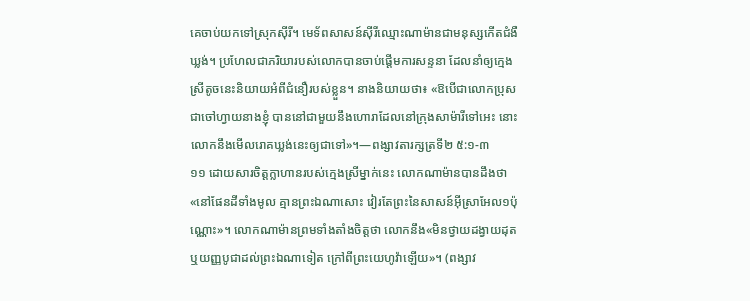គេចាប់យកទៅស្រុកស៊ីរី។ មេទ័ពសាសន៍ស៊ីរីឈ្មោះណាម៉ានជាមនុស្សកើតជំងឺឃ្លង់។ ប្រហែលជាភរិយារបស់លោកបានចាប់ផ្ដើមការសន្ទនា ដែលនាំឲ្យក្មេងស្រីតូចនេះនិយាយអំពីជំនឿរបស់ខ្លួន។ នាងនិយាយថា៖ «ឱបើជាលោកប្រុស ជាចៅហ្វាយនាងខ្ញុំ បាននៅជាមួយនឹងហោរាដែលនៅក្រុងសាម៉ារីទៅអេះ នោះលោកនឹងមើលរោគឃ្លង់នេះឲ្យជាទៅ»។—ពង្សាវតារក្សត្រទី២ ៥:១-៣
១១ ដោយសារចិត្តក្លាហានរបស់ក្មេងស្រីម្នាក់នេះ លោកណាម៉ានបានដឹងថា«នៅផែនដីទាំងមូល គ្មានព្រះឯណាសោះ វៀរតែព្រះនៃសាសន៍អ៊ីស្រាអែល១ប៉ុណ្ណោះ»។ លោកណាម៉ានព្រមទាំងតាំងចិត្តថា លោកនឹង«មិនថ្វាយដង្វាយដុត ឬយញ្ញបូជាដល់ព្រះឯណាទៀត ក្រៅពីព្រះយេហូវ៉ាឡើយ»។ (ពង្សាវ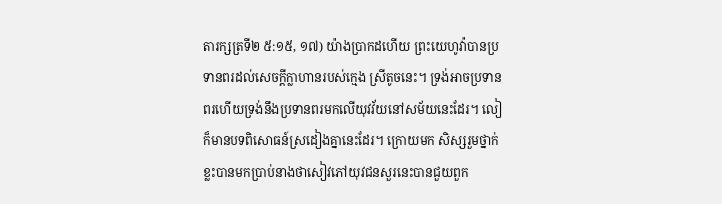តារក្សត្រទី២ ៥:១៥, ១៧) យ៉ាងប្រាកដហើយ ព្រះយេហូវ៉ាបានប្រទានពរដល់សេចក្ដីក្លាហានរបស់ក្មេង ស្រីតូចនេះ។ ទ្រង់អាចប្រទានពរហើយទ្រង់នឹងប្រទានពរមកលើយុវវ័យនៅសម័យនេះដែរ។ លៀក៏មានបទពិសោធន៍ស្រដៀងគ្នានេះដែរ។ ក្រោយមក សិស្សរួមថ្នាក់ខ្លះបានមកប្រាប់នាងថាសៀវភៅយុវជនសួរនេះបានជួយពួក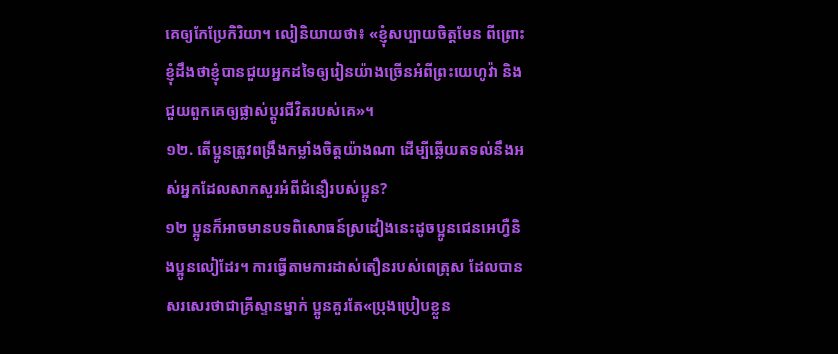គេឲ្យកែប្រែកិរិយា។ លៀនិយាយថា៖ «ខ្ញុំសប្បាយចិត្តមែន ពីព្រោះខ្ញុំដឹងថាខ្ញុំបានជួយអ្នកដទៃឲ្យរៀនយ៉ាងច្រើនអំពីព្រះយេហូវ៉ា និងជួយពួកគេឲ្យផ្លាស់ប្ដូរជីវិតរបស់គេ»។
១២. តើប្អូនត្រូវពង្រឹងកម្លាំងចិត្តយ៉ាងណា ដើម្បីឆ្លើយតទល់នឹងអស់អ្នកដែលសាកសួរអំពីជំនឿរបស់ប្អូន?
១២ ប្អូនក៏អាចមានបទពិសោធន៍ស្រដៀងនេះដូចប្អូនជេនអេហ្វឺនិងប្អូនលៀដែរ។ ការធ្វើតាមការដាស់តឿនរបស់ពេត្រុស ដែលបានសរសេរថាជាគ្រីស្ទានម្នាក់ ប្អូនគួរតែ«ប្រុងប្រៀបខ្លួន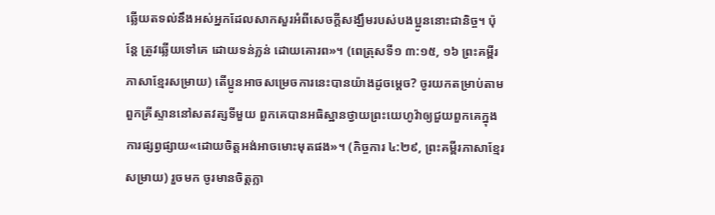ឆ្លើយតទល់នឹងអស់អ្នកដែលសាកសួរអំពីសេចក្ដីសង្ឃឹមរបស់បងប្អូននោះជានិច្ច។ ប៉ុន្តែ ត្រូវឆ្លើយទៅគេ ដោយទន់ភ្លន់ ដោយគោរព»។ (ពេត្រុសទី១ ៣:១៥, ១៦ ព្រះគម្ពីរភាសាខ្មែរសម្រាយ) តើប្អូនអាចសម្រេចការនេះបានយ៉ាងដូចម្ដេច? ចូរយកតម្រាប់តាមពួកគ្រីស្ទាននៅសតវត្សទីមួយ ពួកគេបានអធិស្ឋានថ្វាយព្រះយេហូវ៉ាឲ្យជួយពួកគេក្នុងការផ្សព្វផ្សាយ«ដោយចិត្តអង់អាចមោះមុតផង»។ (កិច្ចការ ៤:២៩, ព្រះគម្ពីរភាសាខ្មែរសម្រាយ) រួចមក ចូរមានចិត្តក្លា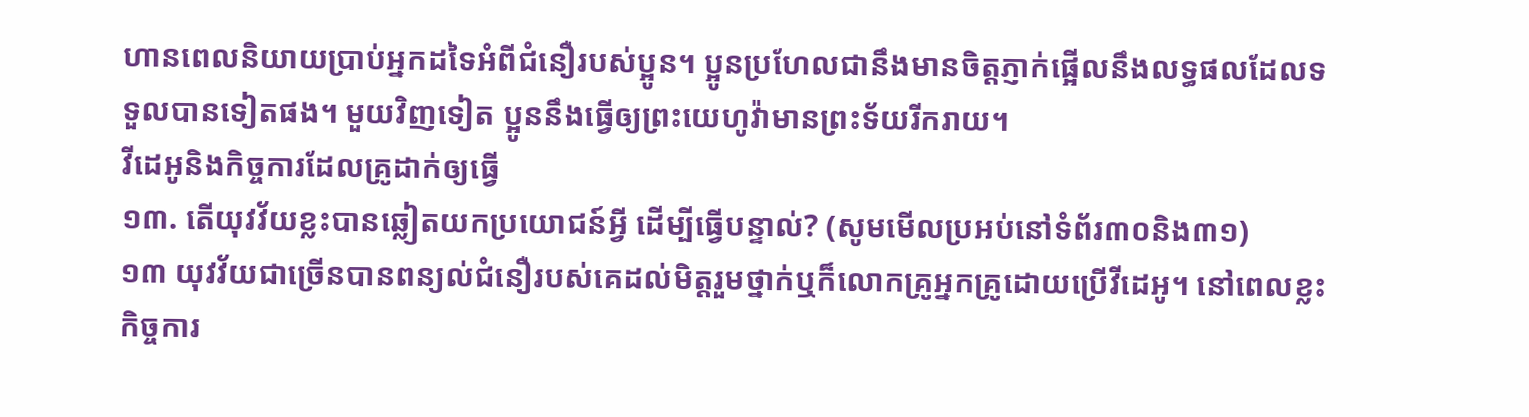ហានពេលនិយាយប្រាប់អ្នកដទៃអំពីជំនឿរបស់ប្អូន។ ប្អូនប្រហែលជានឹងមានចិត្តភ្ញាក់ផ្អើលនឹងលទ្ធផលដែលទទួលបានទៀតផង។ មួយវិញទៀត ប្អូននឹងធ្វើឲ្យព្រះយេហូវ៉ាមានព្រះទ័យរីករាយ។
វីដេអូនិងកិច្ចការដែលគ្រូដាក់ឲ្យធ្វើ
១៣. តើយុវវ័យខ្លះបានឆ្លៀតយកប្រយោជន៍អ្វី ដើម្បីធ្វើបន្ទាល់? (សូមមើលប្រអប់នៅទំព័រ៣០និង៣១)
១៣ យុវវ័យជាច្រើនបានពន្យល់ជំនឿរបស់គេដល់មិត្តរួមថ្នាក់ឬក៏លោកគ្រូអ្នកគ្រូដោយប្រើវីដេអូ។ នៅពេលខ្លះកិច្ចការ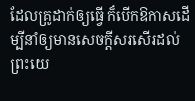ដែលគ្រូដាក់ឲ្យធ្វើ ក៏បើកឱកាសដើម្បីនាំឲ្យមានសេចក្ដីសរសើរដល់ព្រះយេ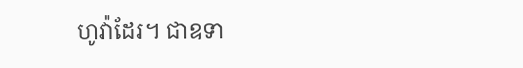ហូវ៉ាដែរ។ ជាឧទា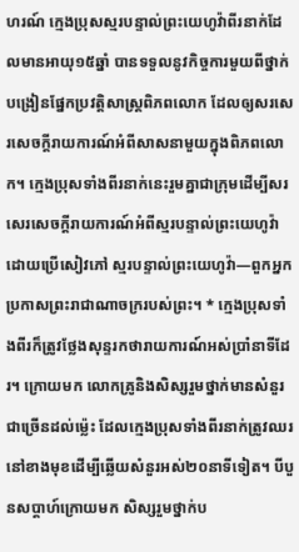ហរណ៍ ក្មេងប្រុសស្មរបន្ទាល់ព្រះយេហូវ៉ាពីរនាក់ដែលមានអាយុ១៥ឆ្នាំ បានទទួលនូវកិច្ចការមួយពីថ្នាក់បង្រៀនផ្នែកប្រវត្ដិសាស្ត្រពិភពលោក ដែលឲ្យសរសេរសេចក្ដីរាយការណ៍អំពីសាសនាមួយក្នុងពិភពលោក។ ក្មេងប្រុសទាំងពីរនាក់នេះរួមគ្នាជាក្រុមដើម្បីសរសេរសេចក្ដីរាយការណ៍អំពីស្មរបន្ទាល់ព្រះយេហូវ៉ា ដោយប្រើសៀវភៅ ស្មរបន្ទាល់ព្រះយេហូវ៉ា—ពួកអ្នកប្រកាសព្រះរាជាណាចក្ររបស់ព្រះ។ * ក្មេងប្រុសទាំងពីរក៏ត្រូវថ្លែងសុន្ទរកថារាយការណ៍អស់ប្រាំនាទីដែរ។ ក្រោយមក លោកគ្រូនិងសិស្សរួមថ្នាក់មានសំនួរជាច្រើនដល់ម្ល៉េះ ដែលក្មេងប្រុសទាំងពីរនាក់ត្រូវឈរនៅខាងមុខដើម្បីឆ្លើយសំនួរអស់២០នាទីទៀត។ បីបួនសប្ដាហ៍ក្រោយមក សិស្សរួមថ្នាក់ប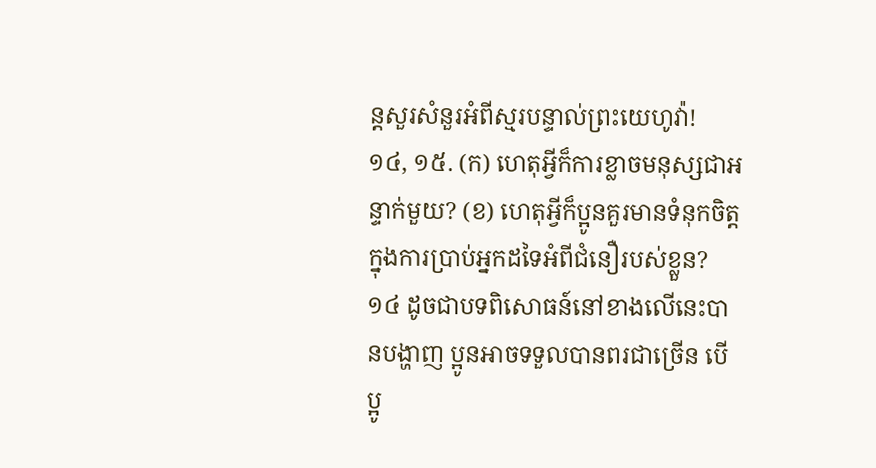ន្តសួរសំនួរអំពីស្មរបន្ទាល់ព្រះយេហូវ៉ា!
១៤, ១៥. (ក) ហេតុអ្វីក៏ការខ្លាចមនុស្សជាអន្ទាក់មួយ? (ខ) ហេតុអ្វីក៏ប្អូនគួរមានទំនុកចិត្តក្នុងការប្រាប់អ្នកដទៃអំពីជំនឿរបស់ខ្លួន?
១៤ ដូចជាបទពិសោធន៍នៅខាងលើនេះបានបង្ហាញ ប្អូនអាចទទួលបានពរជាច្រើន បើប្អូ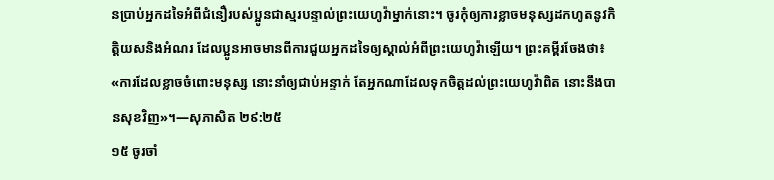នប្រាប់អ្នកដទៃអំពីជំនឿរបស់ប្អូនជាស្មរបន្ទាល់ព្រះយេហូវ៉ាម្នាក់នោះ។ ចូរកុំឲ្យការខ្លាចមនុស្សដកហូតនូវកិត្ដិយសនិងអំណរ ដែលប្អូនអាចមានពីការជួយអ្នកដទៃឲ្យស្គាល់អំពីព្រះយេហូវ៉ាឡើយ។ ព្រះគម្ពីរចែងថា៖ «ការដែលខ្លាចចំពោះមនុស្ស នោះនាំឲ្យជាប់អន្ទាក់ តែអ្នកណាដែលទុកចិត្តដល់ព្រះយេហូវ៉ាពិត នោះនឹងបានសុខវិញ»។—សុភាសិត ២៩:២៥
១៥ ចូរចាំ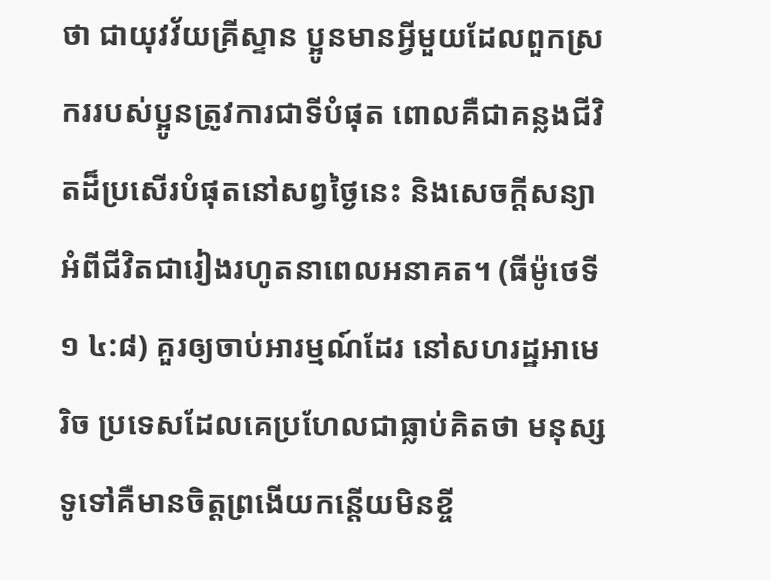ថា ជាយុវវ័យគ្រីស្ទាន ប្អូនមានអ្វីមួយដែលពួកស្រកររបស់ប្អូនត្រូវការជាទីបំផុត ពោលគឺជាគន្លងជីវិតដ៏ប្រសើរបំផុតនៅសព្វថ្ងៃនេះ និងសេចក្ដីសន្យាអំពីជីវិតជារៀងរហូតនាពេលអនាគត។ (ធីម៉ូថេទី១ ៤:៨) គួរឲ្យចាប់អារម្មណ៍ដែរ នៅសហរដ្ឋអាមេរិច ប្រទេសដែលគេប្រហែលជាធ្លាប់គិតថា មនុស្សទូទៅគឺមានចិត្តព្រងើយកន្តើយមិនខ្ចី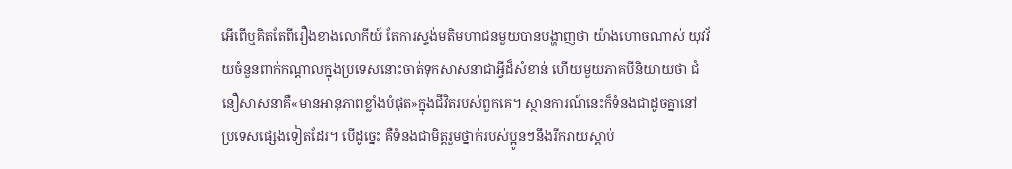អើពើឬគិតតែពីរឿងខាងលោកីយ៍ តែការស្ទង់មតិមហាជនមួយបានបង្ហាញថា យ៉ាងហោចណាស់ យុវវ័យចំនួនពាក់កណ្ដាលក្នុងប្រទេសនោះចាត់ទុកសាសនាជាអ្វីដ៏សំខាន់ ហើយមួយភាគបីនិយាយថា ជំនឿសាសនាគឺ«មានអានុភាពខ្លាំងបំផុត»ក្នុងជីវិតរបស់ពួកគេ។ ស្ថានការណ៍នេះក៏ទំនងជាដូចគ្នានៅប្រទេសផ្សេងទៀតដែរ។ បើដូច្នេះ គឺទំនងជាមិត្តរួមថ្នាក់របស់ប្អូនៗនឹងរីករាយស្ដាប់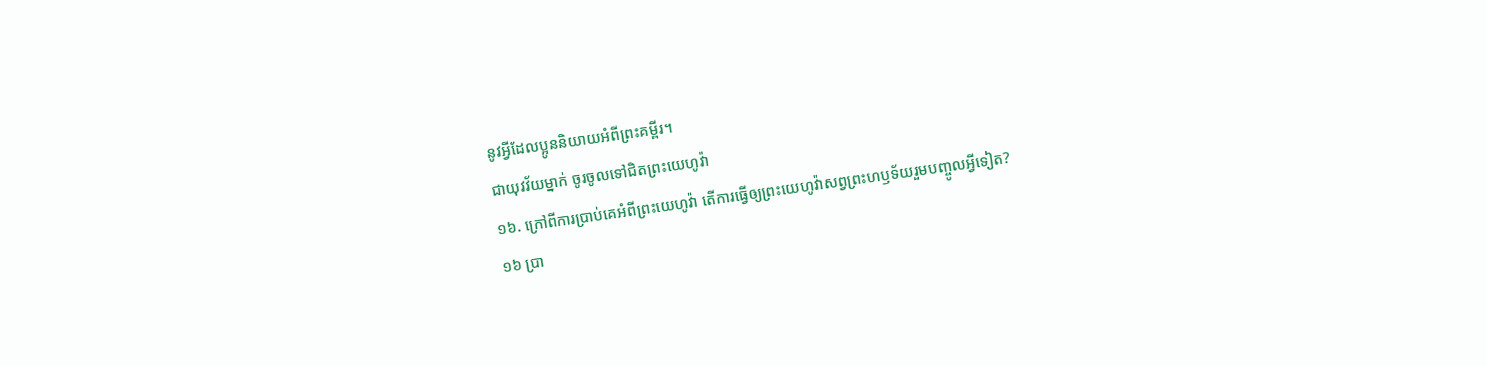នូវអ្វីដែលប្អូននិយាយអំពីព្រះគម្ពីរ។
ជាយុវវ័យម្នាក់ ចូរចូលទៅជិតព្រះយេហូវ៉ា
១៦. ក្រៅពីការប្រាប់គេអំពីព្រះយេហូវ៉ា តើការធ្វើឲ្យព្រះយេហូវ៉ាសព្វព្រះហឫទ័យរួមបញ្ចូលអ្វីទៀត?
១៦ ប្រា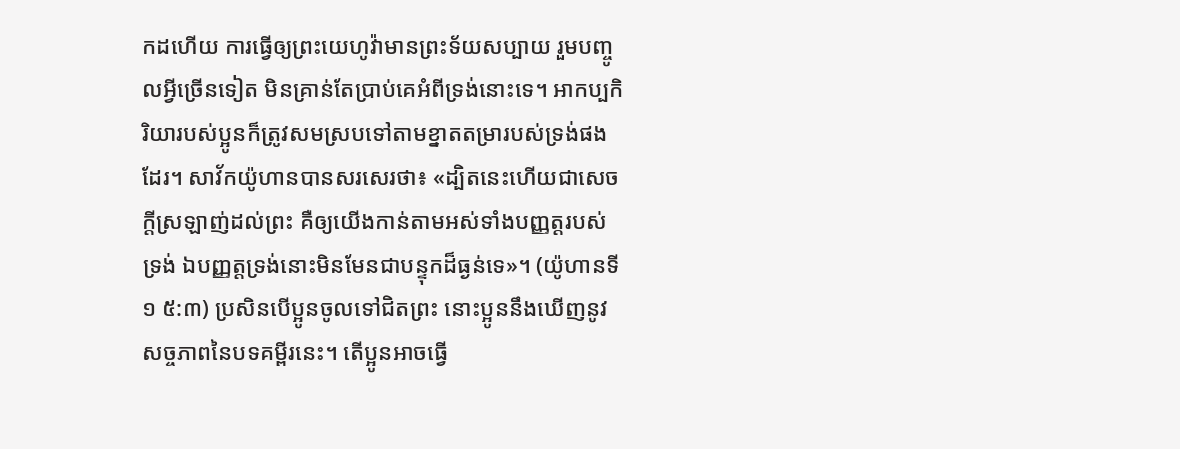កដហើយ ការធ្វើឲ្យព្រះយេហូវ៉ាមានព្រះទ័យសប្បាយ រួមបញ្ចូលអ្វីច្រើនទៀត មិនគ្រាន់តែប្រាប់គេអំពីទ្រង់នោះទេ។ អាកប្បកិរិយារបស់ប្អូនក៏ត្រូវសមស្របទៅតាមខ្នាតតម្រារបស់ទ្រង់ផងដែរ។ សាវ័កយ៉ូហានបានសរសេរថា៖ «ដ្បិតនេះហើយជាសេចក្ដីស្រឡាញ់ដល់ព្រះ គឺឲ្យយើងកាន់តាមអស់ទាំងបញ្ញត្តរបស់ទ្រង់ ឯបញ្ញត្តទ្រង់នោះមិនមែនជាបន្ទុកដ៏ធ្ងន់ទេ»។ (យ៉ូហានទី១ ៥:៣) ប្រសិនបើប្អូនចូលទៅជិតព្រះ នោះប្អូននឹងឃើញនូវសច្ចភាពនៃបទគម្ពីរនេះ។ តើប្អូនអាចធ្វើ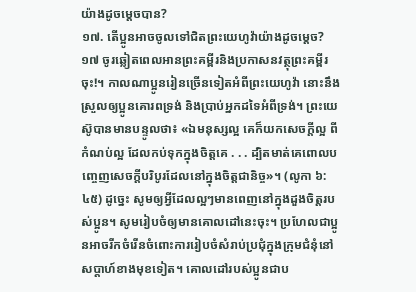យ៉ាងដូចម្ដេចបាន?
១៧. តើប្អូនអាចចូលទៅជិតព្រះយេហូវ៉ាយ៉ាងដូចម្ដេច?
១៧ ចូរឆ្លៀតពេលអានព្រះគម្ពីរនិងប្រកាសនវត្ថុព្រះគម្ពីរចុះ!។ កាលណាប្អូនរៀនច្រើនទៀតអំពីព្រះយេហូវ៉ា នោះនឹងស្រួលឲ្យប្អូនគោរពទ្រង់ និងប្រាប់អ្នកដទៃអំពីទ្រង់។ ព្រះយេស៊ូបានមានបន្ទូលថា៖ «ឯមនុស្សល្អ គេក៏យកសេចក្ដីល្អ ពីកំណប់ល្អ ដែលកប់ទុកក្នុងចិត្តគេ . . . ដ្បិតមាត់គេពោលបញ្ចេញសេចក្ដីបរិបូរដែលនៅក្នុងចិត្តជានិច្ច»។ (លូកា ៦:៤៥) ដូច្នេះ សូមឲ្យអ្វីដែលល្អៗមានពេញនៅក្នុងដួងចិត្តរបស់ប្អូន។ សូមរៀបចំឲ្យមានគោលដៅនេះចុះ។ ប្រហែលជាប្អូនអាចរីកចំរើនចំពោះការរៀបចំសំរាប់ប្រជុំក្នុងក្រុមជំនុំនៅសប្ដាហ៍ខាងមុខទៀត។ គោលដៅរបស់ប្អូនជាប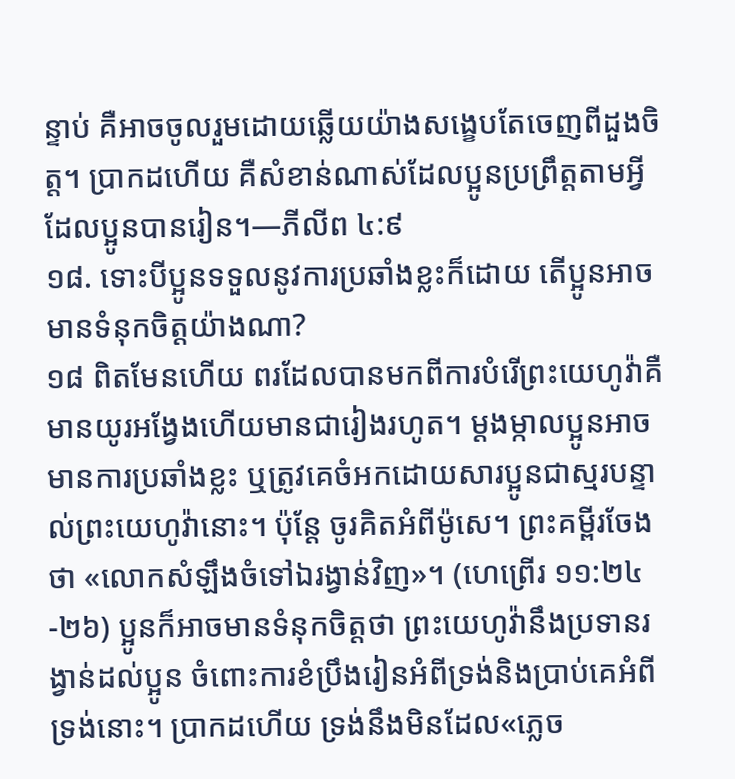ន្ទាប់ គឺអាចចូលរួមដោយឆ្លើយយ៉ាងសង្ខេបតែចេញពីដួងចិត្ត។ ប្រាកដហើយ គឺសំខាន់ណាស់ដែលប្អូនប្រព្រឹត្តតាមអ្វីដែលប្អូនបានរៀន។—ភីលីព ៤:៩
១៨. ទោះបីប្អូនទទួលនូវការប្រឆាំងខ្លះក៏ដោយ តើប្អូនអាចមានទំនុកចិត្តយ៉ាងណា?
១៨ ពិតមែនហើយ ពរដែលបានមកពីការបំរើព្រះយេហូវ៉ាគឺមានយូរអង្វែងហើយមានជារៀងរហូត។ ម្ដងម្កាលប្អូនអាចមានការប្រឆាំងខ្លះ ឬត្រូវគេចំអកដោយសារប្អូនជាស្មរបន្ទាល់ព្រះយេហូវ៉ានោះ។ ប៉ុន្តែ ចូរគិតអំពីម៉ូសេ។ ព្រះគម្ពីរចែងថា «លោកសំឡឹងចំទៅឯរង្វាន់វិញ»។ (ហេព្រើរ ១១:២៤-២៦) ប្អូនក៏អាចមានទំនុកចិត្តថា ព្រះយេហូវ៉ានឹងប្រទានរង្វាន់ដល់ប្អូន ចំពោះការខំប្រឹងរៀនអំពីទ្រង់និងប្រាប់គេអំពីទ្រង់នោះ។ ប្រាកដហើយ ទ្រង់នឹងមិនដែល«ភ្លេច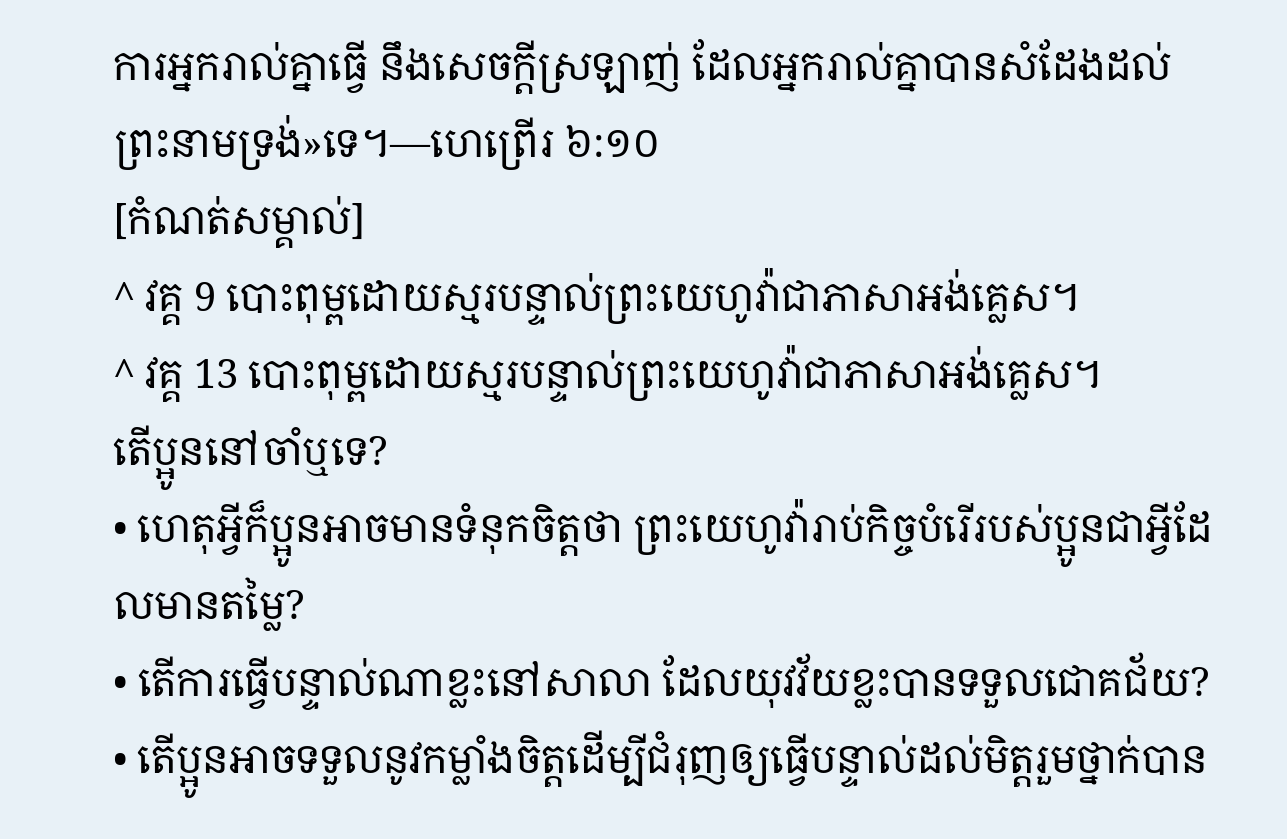ការអ្នករាល់គ្នាធ្វើ នឹងសេចក្ដីស្រឡាញ់ ដែលអ្នករាល់គ្នាបានសំដែងដល់ព្រះនាមទ្រង់»ទេ។—ហេព្រើរ ៦:១០
[កំណត់សម្គាល់]
^ វគ្គ 9 បោះពុម្ពដោយស្មរបន្ទាល់ព្រះយេហូវ៉ាជាភាសាអង់គ្លេស។
^ វគ្គ 13 បោះពុម្ពដោយស្មរបន្ទាល់ព្រះយេហូវ៉ាជាភាសាអង់គ្លេស។
តើប្អូននៅចាំឬទេ?
• ហេតុអ្វីក៏ប្អូនអាចមានទំនុកចិត្តថា ព្រះយេហូវ៉ារាប់កិច្ចបំរើរបស់ប្អូនជាអ្វីដែលមានតម្លៃ?
• តើការធ្វើបន្ទាល់ណាខ្លះនៅសាលា ដែលយុវវ័យខ្លះបានទទួលជោគជ័យ?
• តើប្អូនអាចទទួលនូវកម្លាំងចិត្តដើម្បីជំរុញឲ្យធ្វើបន្ទាល់ដល់មិត្តរួមថ្នាក់បាន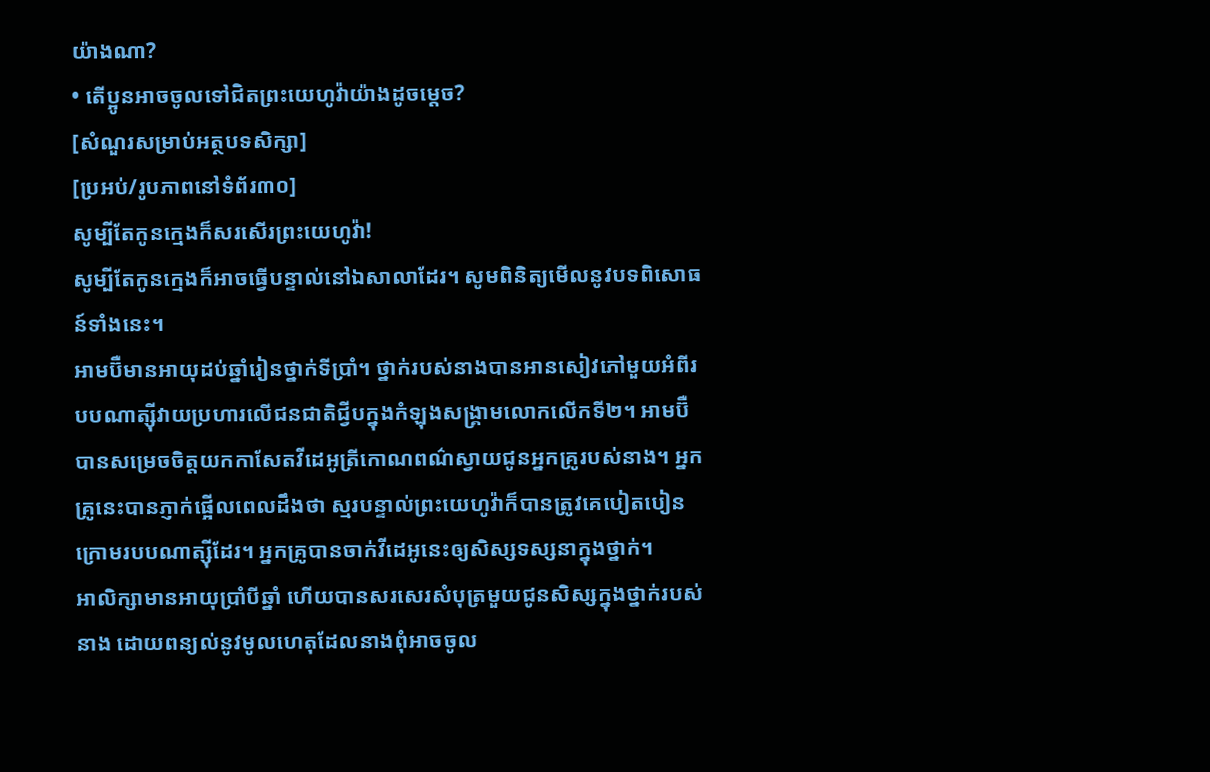យ៉ាងណា?
• តើប្អូនអាចចូលទៅជិតព្រះយេហូវ៉ាយ៉ាងដូចម្ដេច?
[សំណួរសម្រាប់អត្ថបទសិក្សា]
[ប្រអប់/រូបភាពនៅទំព័រ៣០]
សូម្បីតែកូនក្មេងក៏សរសើរព្រះយេហូវ៉ា!
សូម្បីតែកូនក្មេងក៏អាចធ្វើបន្ទាល់នៅឯសាលាដែរ។ សូមពិនិត្យមើលនូវបទពិសោធន៍ទាំងនេះ។
អាមប៊ឺមានអាយុដប់ឆ្នាំរៀនថ្នាក់ទីប្រាំ។ ថ្នាក់របស់នាងបានអានសៀវភៅមួយអំពីរបបណាត្ស៊ីវាយប្រហារលើជនជាតិជ្វីបក្នុងកំឡុងសង្គ្រាមលោកលើកទី២។ អាមប៊ឺបានសម្រេចចិត្តយកកាសែតវីដេអូត្រីកោណពណ៌ស្វាយជូនអ្នកគ្រូរបស់នាង។ អ្នកគ្រូនេះបានភ្ញាក់ផ្អើលពេលដឹងថា ស្មរបន្ទាល់ព្រះយេហូវ៉ាក៏បានត្រូវគេបៀតបៀនក្រោមរបបណាត្ស៊ីដែរ។ អ្នកគ្រូបានចាក់វីដេអូនេះឲ្យសិស្សទស្សនាក្នុងថ្នាក់។
អាលិក្សាមានអាយុប្រាំបីឆ្នាំ ហើយបានសរសេរសំបុត្រមួយជូនសិស្សក្នុងថ្នាក់របស់នាង ដោយពន្យល់នូវមូលហេតុដែលនាងពុំអាចចូល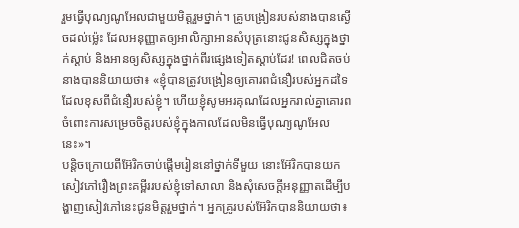រួមធ្វើបុណ្យណូអែលជាមួយមិត្តរួមថ្នាក់។ គ្រូបង្រៀនរបស់នាងបានស្ងើចដល់ម្ល៉េះ ដែលអនុញ្ញាតឲ្យអាលិក្សាអានសំបុត្រនោះជូនសិស្សក្នុងថ្នាក់ស្ដាប់ និងអានឲ្យសិស្សក្នុងថ្នាក់ពីរផ្សេងទៀតស្ដាប់ដែរ! ពេលជិតចប់នាងបាននិយាយថា៖ «ខ្ញុំបានត្រូវបង្រៀនឲ្យគោរពជំនឿរបស់អ្នកដទៃដែលខុសពីជំនឿរបស់ខ្ញុំ។ ហើយខ្ញុំសូមអរគុណដែលអ្នករាល់គ្នាគោរពចំពោះការសម្រេចចិត្តរបស់ខ្ញុំក្នុងកាលដែលមិនធ្វើបុណ្យណូអែលនេះ»។
បន្ដិចក្រោយពីអ៊ែរិកចាប់ផ្ដើមរៀននៅថ្នាក់ទីមួយ នោះអ៊ែរិកបានយកសៀវភៅរឿងព្រះគម្ពីររបស់ខ្ញុំទៅសាលា និងសុំសេចក្ដីអនុញ្ញាតដើម្បីបង្ហាញសៀវភៅនេះជូនមិត្តរួមថ្នាក់។ អ្នកគ្រូរបស់អ៊ែរិកបាននិយាយថា៖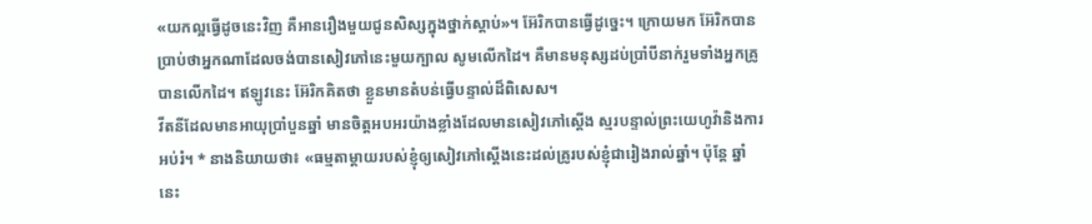«យកល្អធ្វើដូចនេះវិញ គឺអានរឿងមួយជូនសិស្សក្នុងថ្នាក់ស្ដាប់»។ អ៊ែរិកបានធ្វើដូច្នេះ។ ក្រោយមក អ៊ែរិកបានប្រាប់ថាអ្នកណាដែលចង់បានសៀវភៅនេះមួយក្បាល សូមលើកដៃ។ គឺមានមនុស្សដប់ប្រាំបីនាក់រួមទាំងអ្នកគ្រូបានលើកដៃ។ ឥឡូវនេះ អ៊ែរិកគិតថា ខ្លួនមានតំបន់ធ្វើបន្ទាល់ដ៏ពិសេស។
វីតនីដែលមានអាយុប្រាំបួនឆ្នាំ មានចិត្តអបអរយ៉ាងខ្លាំងដែលមានសៀវភៅស្តើង ស្មរបន្ទាល់ព្រះយេហូវ៉ានិងការអប់រំ។ * នាងនិយាយថា៖ «ធម្មតាម្ដាយរបស់ខ្ញុំឲ្យសៀវភៅស្តើងនេះដល់គ្រូរបស់ខ្ញុំជារៀងរាល់ឆ្នាំ។ ប៉ុន្តែ ឆ្នាំនេះ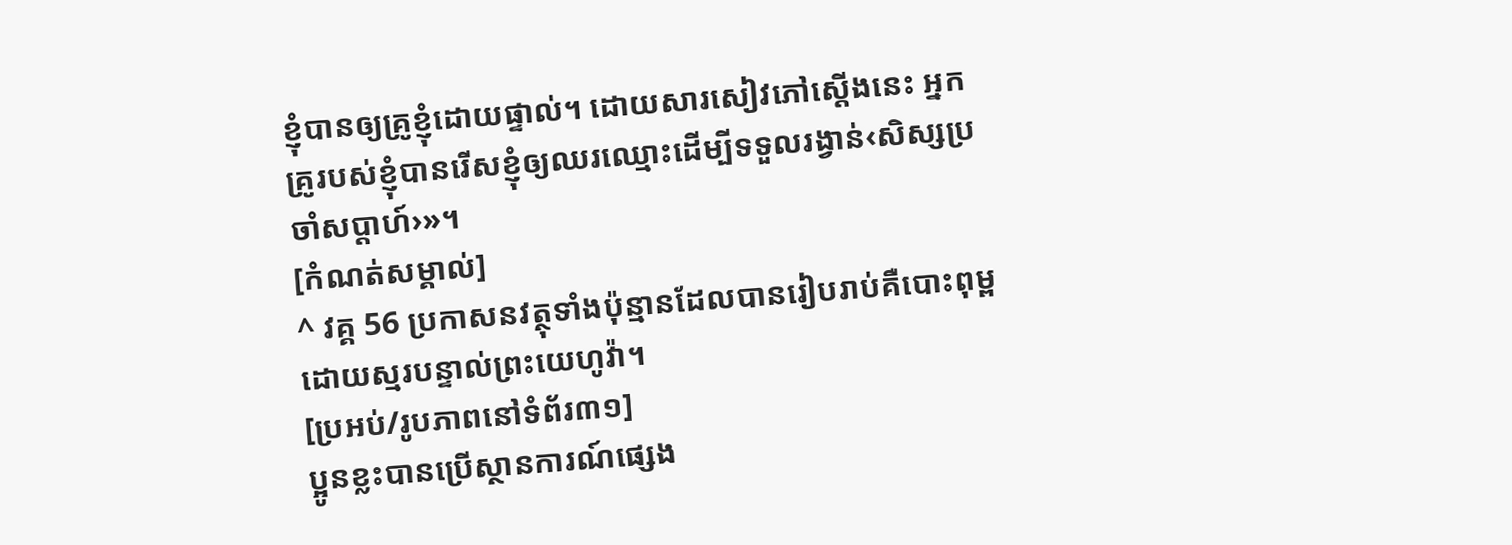ខ្ញុំបានឲ្យគ្រូខ្ញុំដោយផ្ទាល់។ ដោយសារសៀវភៅស្តើងនេះ អ្នកគ្រូរបស់ខ្ញុំបានរើសខ្ញុំឲ្យឈរឈ្មោះដើម្បីទទួលរង្វាន់‹សិស្សប្រចាំសប្ដាហ៍›»។
[កំណត់សម្គាល់]
^ វគ្គ 56 ប្រកាសនវត្ថុទាំងប៉ុន្មានដែលបានរៀបរាប់គឺបោះពុម្ពដោយស្មរបន្ទាល់ព្រះយេហូវ៉ា។
[ប្រអប់/រូបភាពនៅទំព័រ៣១]
ប្អូនខ្លះបានប្រើស្ថានការណ៍ផ្សេង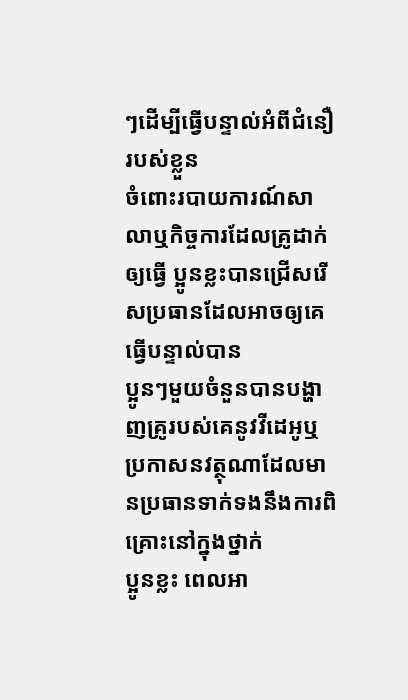ៗដើម្បីធ្វើបន្ទាល់អំពីជំនឿរបស់ខ្លួន
ចំពោះរបាយការណ៍សាលាឬកិច្ចការដែលគ្រូដាក់ឲ្យធ្វើ ប្អូនខ្លះបានជ្រើសរើសប្រធានដែលអាចឲ្យគេធ្វើបន្ទាល់បាន
ប្អូនៗមួយចំនួនបានបង្ហាញគ្រូរបស់គេនូវវីដេអូឬប្រកាសនវត្ថុណាដែលមានប្រធានទាក់ទងនឹងការពិគ្រោះនៅក្នុងថ្នាក់
ប្អូនខ្លះ ពេលអា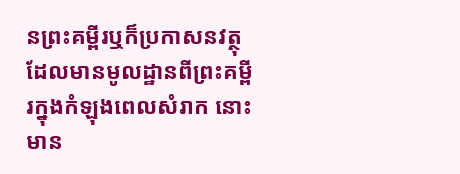នព្រះគម្ពីរឬក៏ប្រកាសនវត្ថុដែលមានមូលដ្ឋានពីព្រះគម្ពីរក្នុងកំឡុងពេលសំរាក នោះមាន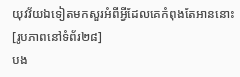យុវវ័យឯទៀតមកសួរអំពីអ្វីដែលគេកំពុងតែអាននោះ
[រូបភាពនៅទំព័រ២៨]
បង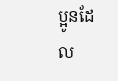ប្អូនដែល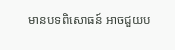មានបទពិសោធន៍ អាចជួយប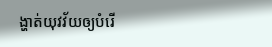ង្ហាត់យុវវ័យឲ្យបំរើ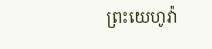ព្រះយេហូវ៉ា